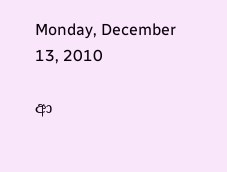Monday, December 13, 2010

ආ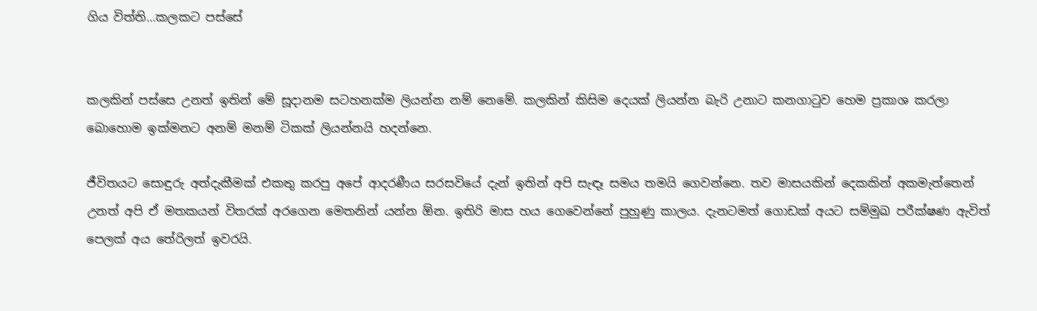ගිය විත්ති...කලකට පස්සේ


කලකින් පස්සෙ උනත් ඉතින් මේ සූදානම සටහනක්ම ලියන්න නම් නෙමේ. කලකින් කිසිම දෙයක් ලියන්න බැරි උනාට කනගාටුව හෙම ප්‍රකාශ කරලා බොහොම ඉක්මනට අනම් මනම් ටිකක් ලියන්නයි හදන්නෙ.

ජීවිතයට සොඳුරු අත්දැකීමක් එකතු කරපු අපේ ආදරණීය සරසවියේ දැන් ඉතින් අපි සැඳෑ සමය තමයි ගෙවන්නෙ. තව මාසයකින් දෙකකින් අකමැත්තෙන් උනත් අපි ඒ මතකයන් විතරක් අරගෙන මෙතනින් යන්න ඕන. ඉතිරි මාස හය ගෙවෙන්නේ පුහුණු කාලය. දැනටමත් ගොඩක් අයට සම්මුඛ පරීක්ෂණ ඇවිත් පෙලක් අය තේරිලත් ඉවරයි.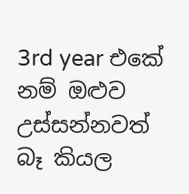3rd year එකේ නම් ඔළුව උස්සන්නවත් බෑ කියල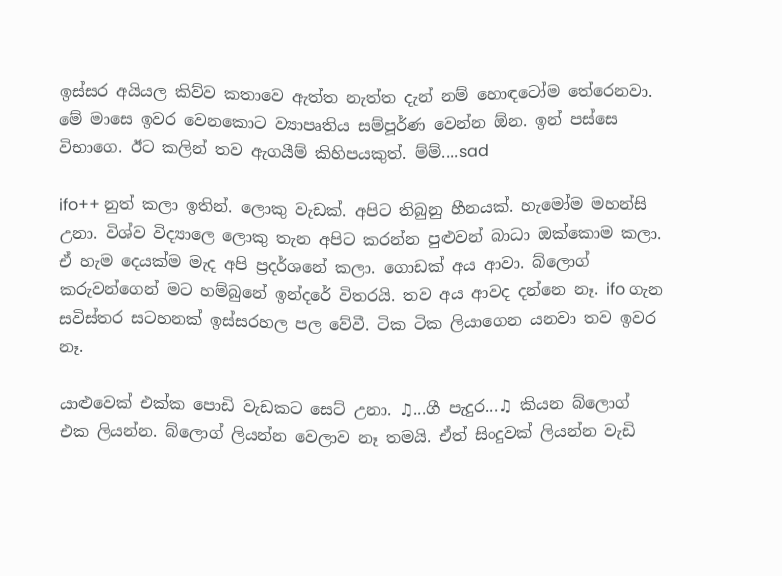ඉස්සර අයියල කිව්ව කතාවෙ ඇත්ත නැත්ත දැන් නම් හොඳටෝම තේරෙනවා. මේ මාසෙ ඉවර වෙනකොට ව්‍යාපෘතිය සම්පූර්ණ වෙන්න ඕන. ඉන් පස්සෙ විභාගෙ. ඊට කලින් තව ඇගයීම් කිහිපයකුත්. ම්ම්....sad

ifo++ නුත් කලා ඉතින්. ලොකු වැඩක්. අපිට තිබුනු හීනයක්. හැමෝම මහන්සි උනා. විශ්ව විද්‍යාලෙ ලොකු තැන අපිට කරන්න පුළුවන් බාධා ඔක්කොම කලා. ඒ හැම දෙයක්ම මැද අපි ප්‍රදර්ශනේ කලා. ගොඩක් අය ආවා. බ්ලොග් කරුවන්ගෙන් මට හම්බුනේ ඉන්දරේ විතරයි. තව අය ආවද දන්නෙ නෑ. ifo ගැන සවිස්තර සටහනක් ඉස්සරහල පල වේවී. ටික ටික ලියාගෙන යනවා තව ඉවර නෑ.

යාළුවෙක් එක්ක පොඩි වැඩකට සෙට් උනා. ♫...ගී පැදුර...♫ කියන බ්ලොග් එක ලියන්න. බ්ලොග් ලියන්න වෙලාව නෑ තමයි. ඒත් සිංදුවක් ලියන්න වැඩි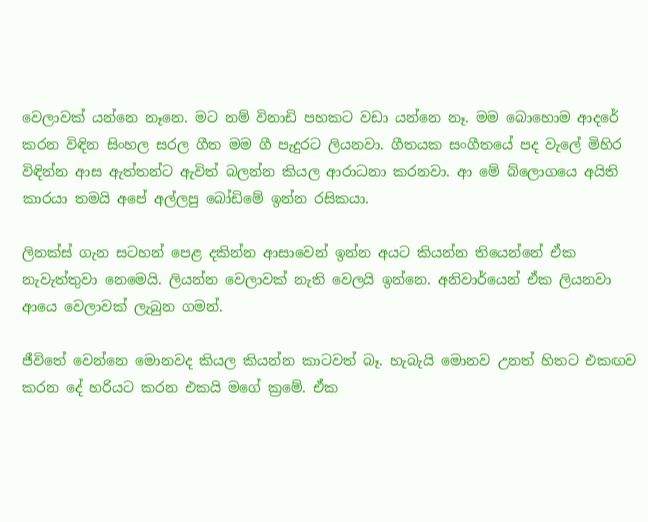වෙලාවක් යන්නෙ නෑනෙ. මට නම් විනාඩි පහකට වඩා යන්නෙ නෑ. මම බොහොම ආදරේ කරන විඳින සිංහල සරල ගීත මම ගී පැදුරට ලියනවා. ගීතයක සංගීතයේ පද වැලේ මිහිර විඳින්න ආස ඇත්තන්ට ඇවිත් බලන්න කියල ආරාධනා කරනවා. ආ මේ බ්ලොගයෙ අයිති කාරයා තමයි අපේ අල්ලපු බෝඩිමේ ඉන්න රසිකයා.

ලිනක්ස් ගැන සටහන් පෙළ දකින්න ආසාවෙන් ඉන්න අයට කියන්න තියෙන්නේ ඒක නැවැත්තුවා නෙමෙයි. ලියන්න වෙලාවක් නැති වෙලයි ඉන්නෙ. අනිවාර්යෙන් ඒක ලියනවා ආයෙ වෙලාවක් ලැබුන ගමන්.

ජීවිතේ වෙන්නෙ මොනවද කියල කියන්න කාටවත් බෑ. හැබැයි මොනව උනත් හිතට එකඟව කරන දේ හරියට කරන එකයි මගේ ක්‍රමේ. ඒක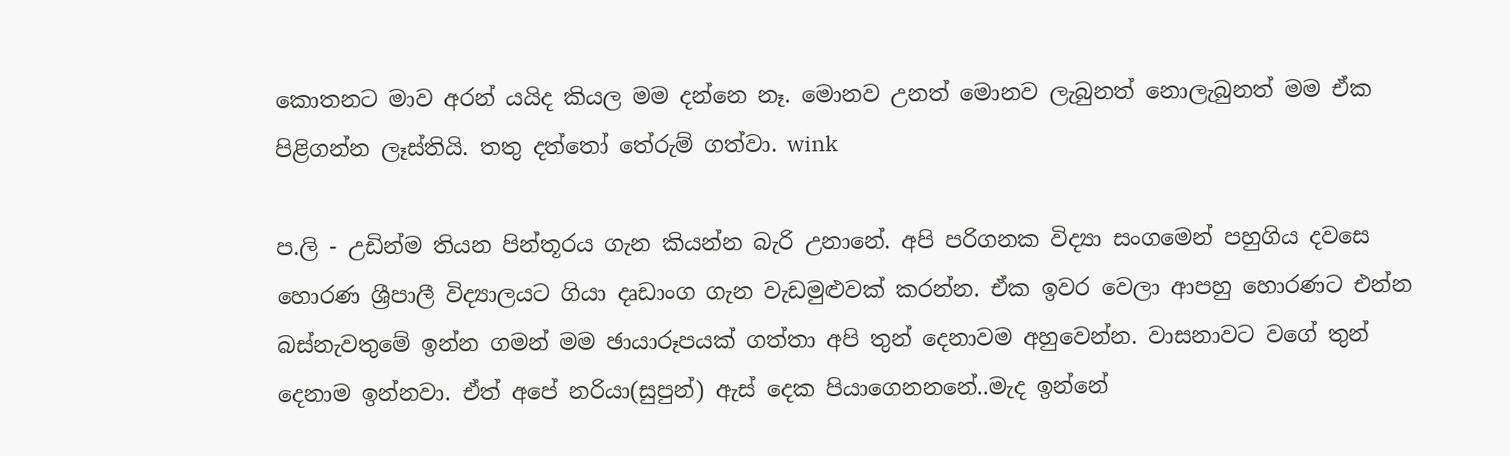කොතනට මාව අරන් යයිද කියල මම දන්නෙ නෑ. මොනව උනත් මොනව ලැබුනත් නොලැබුනත් මම ඒක පිළිගන්න ලෑස්තියි. තතු දත්තෝ තේරුම් ගත්වා. wink

ප.ලි - උඩින්ම තියන පින්තූරය ගැන කියන්න බැරි උනානේ. අපි පරිගනක විද්‍යා සංගමෙන් පහුගිය දවසෙ හොරණ ශ්‍රීපාලී විද්‍යාලයට ගියා දෘඩාංග ගැන වැඩමුළුවක් කරන්න. ඒක ඉවර වෙලා ආපහු හොරණට එන්න බස්නැවතුමේ ඉන්න ගමන් මම ඡායාරූපයක් ගත්තා අපි තුන් දෙනාවම අහුවෙන්න. වාසනාවට වගේ තුන් දෙනාම ඉන්නවා. ඒත් අපේ නරියා(සුපුන්) ඇස් දෙක පියාගෙනනනේ..මැද ඉන්නේ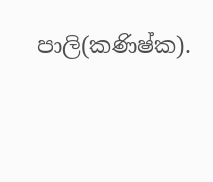පාලි(කණිෂ්ක).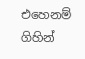එහෙනම් ගිහින්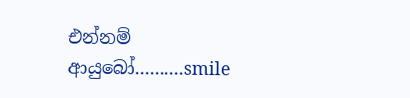එන්නම් ආයුබෝ..........smile